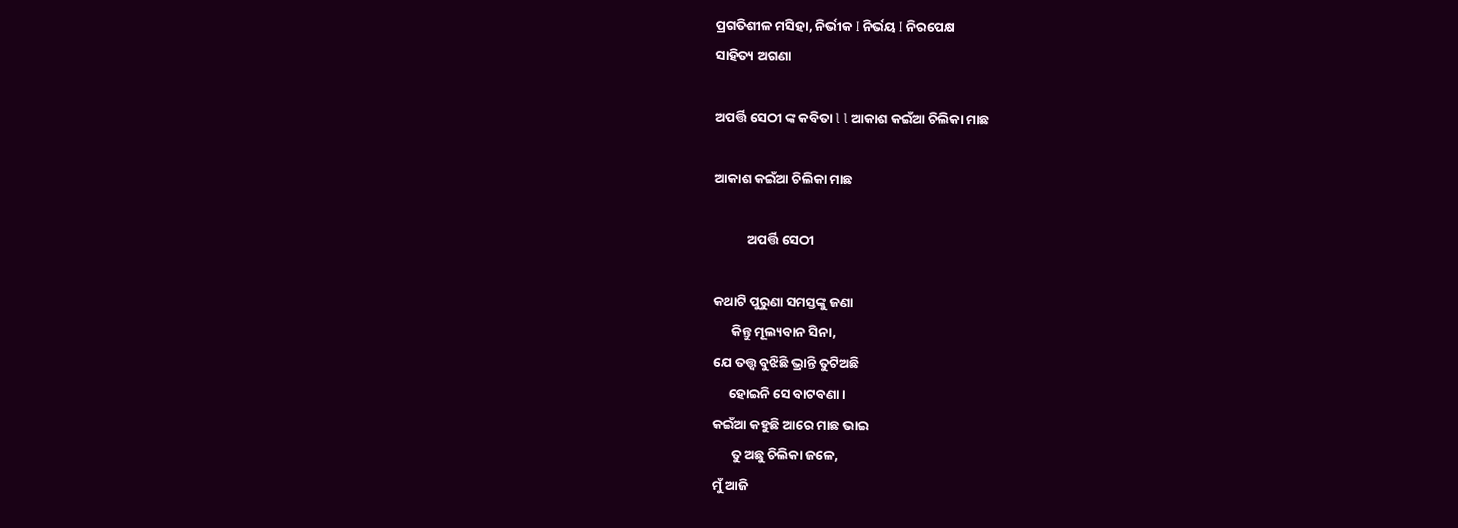ପ୍ରଗତିଶୀଳ ମସିହା, ନିର୍ଭୀକ I ନିର୍ଭୟ I ନିରପେକ୍ଷ
ସାହିତ୍ୟ ଅଗଣା

ଅପର୍ତ୍ତି ସେଠୀ ଙ୍କ କବିତା l l ଆକାଶ କଇଁଆ ଚିଲିକା ମାଛ

ଆକାଶ କଇଁଆ ଚିଲିକା ମାଛ

           ଅପର୍ତ୍ତି ସେଠୀ

କଥାଟି ପୁରୁଣା ସମସ୍ତଙ୍କୁ ଜଣା
      କିନ୍ତୁ ମୂଲ୍ୟବାନ ସିନା,
ଯେ ତତ୍ତ୍ଵ ବୁଝିଛି ଭ୍ରାନ୍ତି ତୁଟିଅଛି
     ହୋଇନି ସେ ବାଟବଣା।
କ‌ଇଁଆ କହୁଛି ଆରେ ମାଛ ଭାଇ
      ତୁ ଅଛୁ ଚିଲିକା ଜଳେ,
ମୁଁ ଆଜି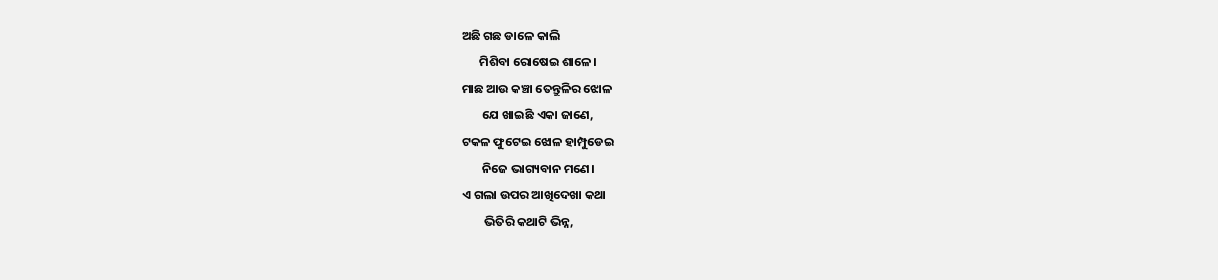ଅଛି ଗଛ ଡାଳେ କାଲି
      ମିଶିବା ରୋଷେଇ ଶାଳେ।
ମାଛ ଆଉ କଞ୍ଚା ତେନ୍ତୁଳିର ଝୋଳ
       ଯେ ଖାଇଛି ଏକା ଜାଣେ,
ଟକଳ‌ ଫୁଟେଇ ଝୋଳ ହାମ୍ପୁଡେଇ
       ନିଜେ ଭାଗ୍ୟବାନ ମଣେ‌।
ଏ ଗଲା ଉପର ଆଖିଦେଖା କଥା
        ଭିତିରି କଥାଟି ଭିନ୍ନ,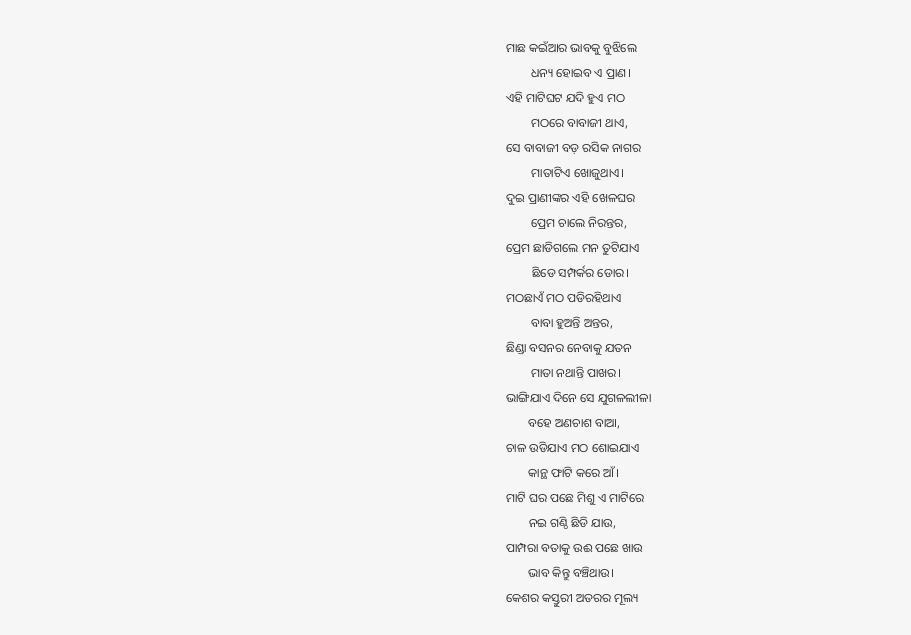ମାଛ କ‌ଇଁଆର ଭାବକୁ ବୁଝିଲେ
        ଧନ୍ୟ ହୋଇବ ଏ ପ୍ରାଣ।
ଏହି ମାଟିଘଟ ଯଦି ହୁଏ ମଠ
        ମଠରେ ବାବାଜୀ ଥାଏ,
ସେ ବାବାଜୀ ବଡ଼ ରସିକ ନାଗର
        ମାତାଟିଏ ଖୋଜୁଥାଏ।
ଦୁଇ ପ୍ରାଣୀଙ୍କର ଏହି ଖେଳଘର
        ପ୍ରେମ ଚାଲେ ନିରନ୍ତର,
ପ୍ରେମ ଛାଡିଗଲେ ମନ ତୁଟିଯାଏ‌
        ଛିଡେ ସମ୍ପର୍କର‌ ଡୋର।
ମଠଛାଏଁ ମଠ ପଡିରହିଥାଏ
        ବାବା ହୁଅନ୍ତି ଅନ୍ତର,
ଛିଣ୍ଡା ବସନର‌ ନେବାକୁ ଯତନ
        ମାତା ନଥାନ୍ତି ପାଖର।
ଭାଙ୍ଗିଯାଏ ଦିନେ ସେ ଯୁଗଳଲୀଳା
       ବହେ ଅଣଚାଶ ବାଆ,
ଚାଳ ଉଡିଯାଏ ମଠ ଶୋଇଯାଏ
       କାନ୍ଥ ଫାଟି କରେ ଆଁ।
ମାଟି ଘର ପଛେ ମିଶୁ ଏ ମାଟିରେ
       ନ‌ଇ ଗଣ୍ଠି ଛିଡି ଯାଉ,
ପାମ୍ପରା ବତାକୁ ଉଈ ପଛେ ଖାଉ
       ଭାବ କିନ୍ତୁ ବଞ୍ଚିଥାଉ।
କେଶର କସ୍ତୁରୀ ଅତରର ମୂଲ୍ୟ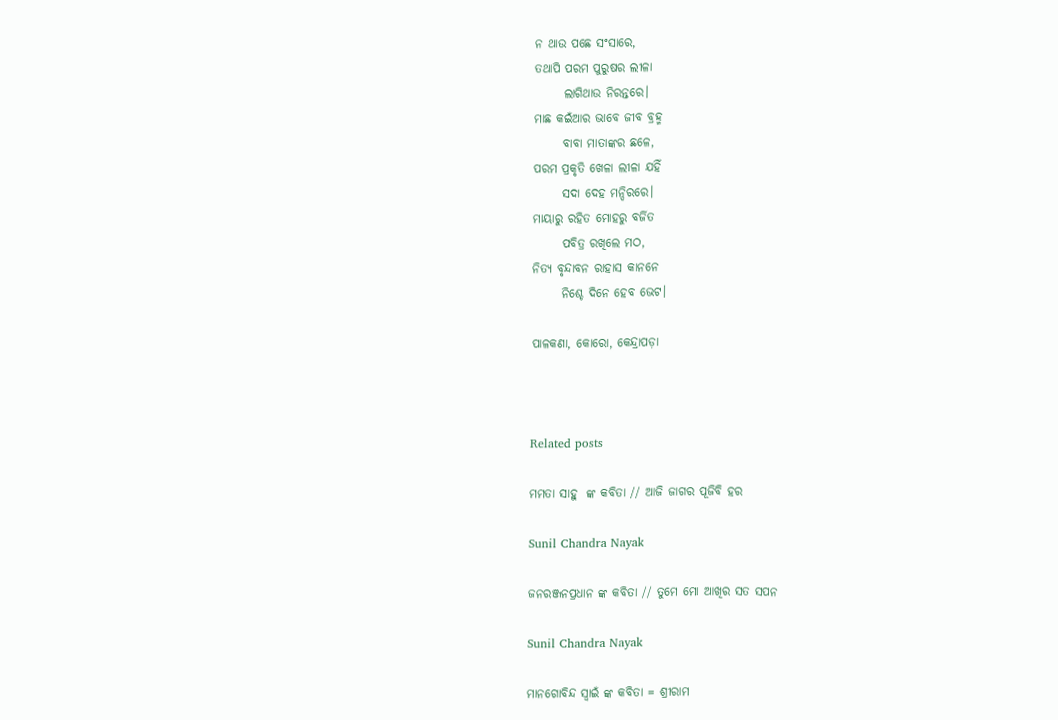ନ ଥାଉ ପଛେ ସଂସାରେ,
ତଥାପି ପରମ ପୁରୁଷର ଲୀଳା
      ଲାଗିଥାଉ ନିରନ୍ତରେ।
ମାଛ କ‌ଇଁଆର ଭାବେ ଜୀବ ବ୍ରହ୍ମ
      ବାବା ମାତାଙ୍କର ଛଳେ,
ପରମ ପ୍ରକୃତି ଖେଳା ଲୀଳା ଯହିଁ
      ସଦା ଦେହ ମନ୍ଦିରରେ।
ମାୟାରୁ ରହିତ ମୋହରୁ ବର୍ଜିତ‌
      ପବିତ୍ର ରଖିଲେ ମଠ,
ନିତ୍ଯ ବୃନ୍ଦାବନ ରାହାସ କାନନେ
      ନିଶ୍ଚେ ଦିନେ ହେବ ଭେଟ।

ପାଳକଣା‌, କୋରୋ‌, କେନ୍ଦ୍ରାପଡ଼ା



Related posts

ମମତା ସାହୁ  ଙ୍କ କବିତା // ଆଜି ଜାଗର ପୂଜିବି ହର

Sunil Chandra Nayak

ଜନରଞ୍ଜନପ୍ରଧାନ ଙ୍କ କବିତା // ତୁମେ ମୋ ଆଖିର ସତ ସପନ

Sunil Chandra Nayak

ମାନଗୋବିନ୍ଦ ସ୍ବାଇଁ ଙ୍କ କବିତା = ଶ୍ରୀରାମ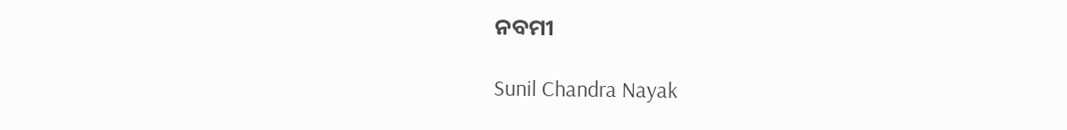ନବମୀ

Sunil Chandra Nayak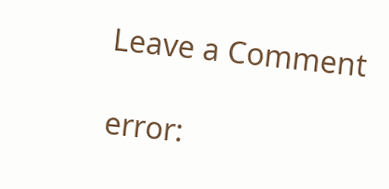Leave a Comment

error: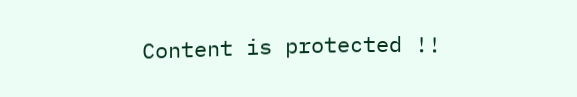Content is protected !!